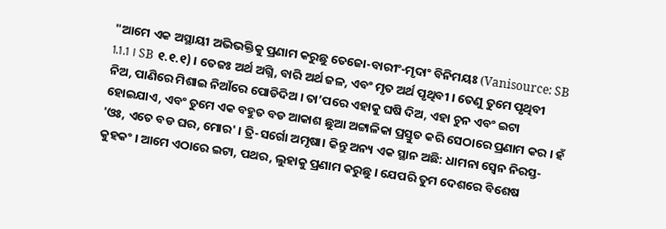"ଆମେ ଏକ ଅସ୍ଥାୟୀ ଅଭିଭକ୍ତିକୁ ପ୍ରଣାମ କରୁଛୁ ତେଜୋ-ବାରୀଂ-ମୃଦାଂ ବିନିମୟଃ (Vanisource: SB 1.1.1 । SB ୧.୧.୧) । ତେଜଃ ଅର୍ଥ ଅଗ୍ନି, ବାରି ଅର୍ଥ ଜଳ, ଏବଂ ମୃତ ଅର୍ଥ ପୃଥିବୀ । ତେଣୁ ତୁମେ ପୃଥିବୀ ନିଅ, ପାଣିରେ ମିଶାଇ ନିଆଁରେ ପୋଡିଦିଅ । ତା’ପରେ ଏହାକୁ ଘଷି ଦିଅ, ଏହା ଚୁନ ଏବଂ ଇଟା ହୋଇଯାଏ, ଏବଂ ତୁମେ ଏକ ବହୁତ ବଡ ଆକାଶ ଛୁଆ ଅଟ୍ଟାଳିକା ପ୍ରସ୍ତୁତ କରି ସେଠାରେ ପ୍ରଣାମ କର । ହଁ 'ଓଃ, ଏତେ ବଡ ଘର, ମୋର' । ତ୍ରି-ସର୍ଗୋ ଅମୃଷା। କିନ୍ତୁ ଅନ୍ୟ ଏକ ସ୍ଥାନ ଅଛି: ଧାମନା ସ୍ଵେନ ନିରସ୍ତ-କୁହକଂ । ଆମେ ଏଠାରେ ଇଟା, ପଥର, ଲୁହାକୁ ପ୍ରଣାମ କରୁଛୁ । ଯେପରି ତୁମ ଦେଶରେ ବିଶେଷ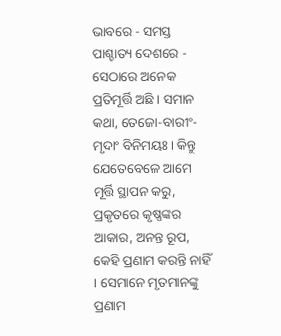ଭାବରେ - ସମସ୍ତ ପାଶ୍ଚାତ୍ୟ ଦେଶରେ - ସେଠାରେ ଅନେକ ପ୍ରତିମୂର୍ତ୍ତି ଅଛି । ସମାନ କଥା, ତେଜୋ-ବାରୀଂ-ମୃଦାଂ ବିନିମୟଃ। କିନ୍ତୁ ଯେତେବେଳେ ଆମେ ମୂର୍ତ୍ତି ସ୍ଥାପନ କରୁ, ପ୍ରକୃତରେ କୃଷ୍ଣଙ୍କର ଆକାର, ଅନନ୍ତ ରୂପ, କେହି ପ୍ରଣାମ କରନ୍ତି ନାହିଁ । ସେମାନେ ମୃତମାନଙ୍କୁ ପ୍ରଣାମ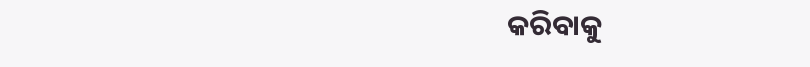କରିବାକୁ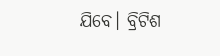ଯିବେ। ବ୍ରିଟିଶ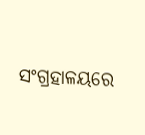ସଂଗ୍ରହାଳୟରେ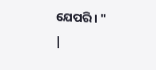ଯେପରି। "
|